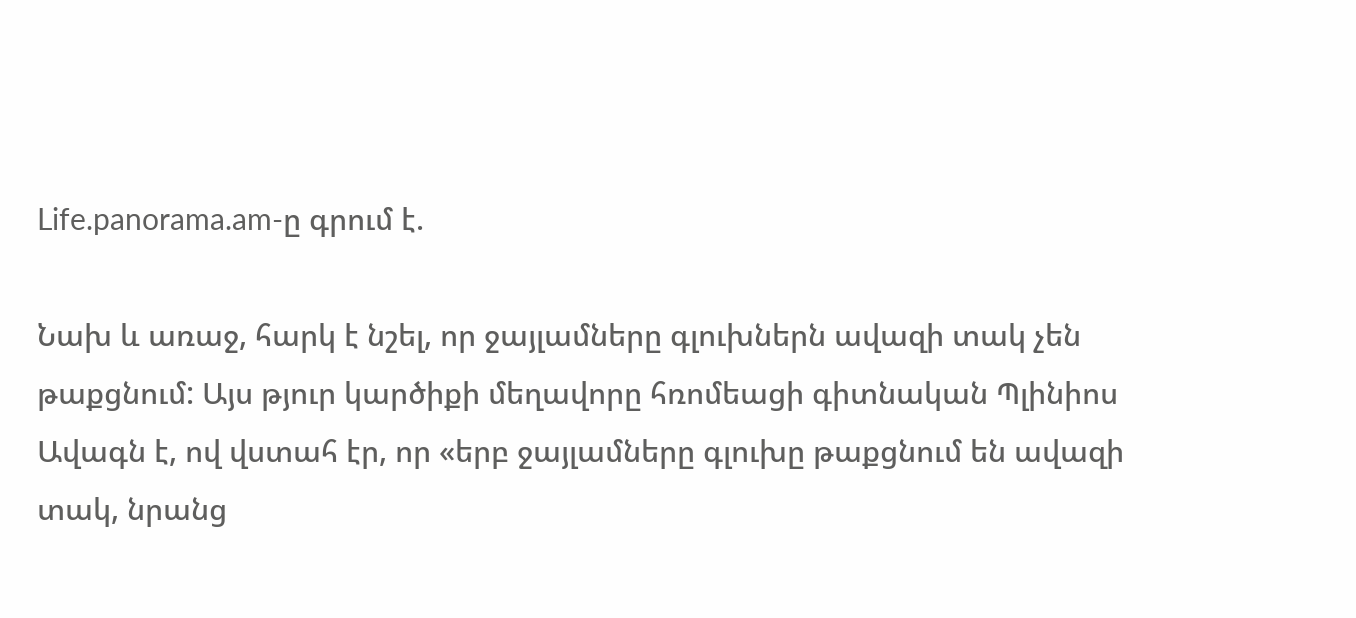Life.panorama.am-ը գրում է.

Նախ և առաջ, հարկ է նշել, որ ջայլամները գլուխներն ավազի տակ չեն թաքցնում: Այս թյուր կարծիքի մեղավորը հռոմեացի գիտնական Պլինիոս Ավագն է, ով վստահ էր, որ «երբ ջայլամները գլուխը թաքցնում են ավազի տակ, նրանց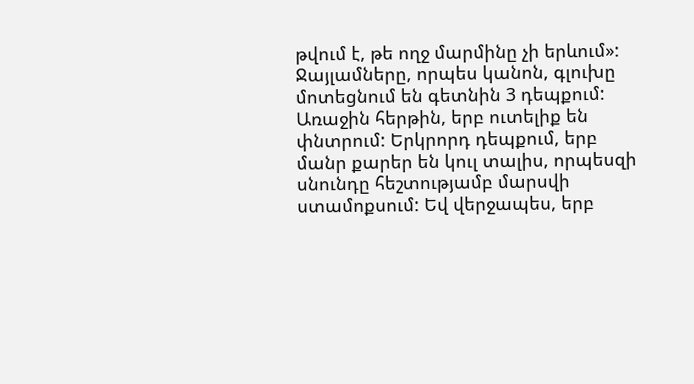թվում է, թե ողջ մարմինը չի երևում»:
Ջայլամները, որպես կանոն, գլուխը մոտեցնում են գետնին 3 դեպքում: Առաջին հերթին, երբ ուտելիք են փնտրում: Երկրորդ դեպքում, երբ մանր քարեր են կուլ տալիս, որպեսզի սնունդը հեշտությամբ մարսվի ստամոքսում: Եվ վերջապես, երբ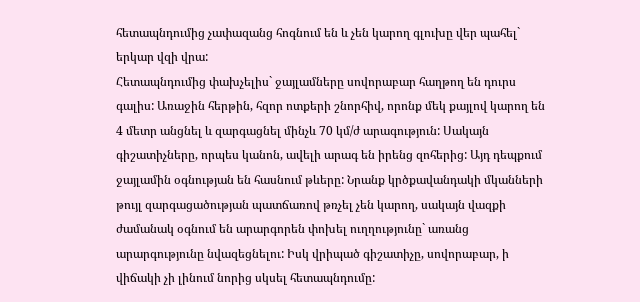հետապնդումից չափազանց հոգնում են և չեն կարող գլուխը վեր պահել` երկար վզի վրա:
Հետապնդումից փախչելիս` ջայլամները սովորաբար հաղթող են դուրս գալիս: Առաջին հերթին, հզոր ոտքերի շնորհիվ, որոնք մեկ քայլով կարող են 4 մետր անցնել և զարգացնել մինչև 70 կմ/ժ արագություն: Սակայն գիշատիչները, որպես կանոն, ավելի արագ են իրենց զոհերից: Այդ դեպքում ջայլամին օգնության են հասնում թևերը: Նրանք կրծքավանդակի մկանների թույլ զարգացածության պատճառով թռչել չեն կարող, սակայն վազքի ժամանակ օգնում են արարգորեն փոխել ուղղությունը` առանց արարգությունը նվազեցնելու: Իսկ վրիպած գիշատիչը, սովորաբար, ի վիճակի չի լինում նորից սկսել հետապնդումը: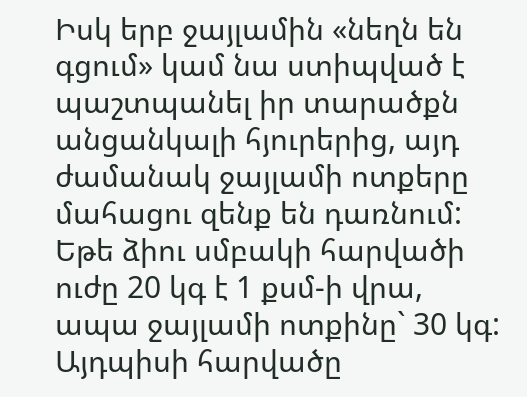Իսկ երբ ջայլամին «նեղն են գցում» կամ նա ստիպված է պաշտպանել իր տարածքն անցանկալի հյուրերից, այդ ժամանակ ջայլամի ոտքերը մահացու զենք են դառնում: Եթե ձիու սմբակի հարվածի ուժը 20 կգ է 1 քսմ-ի վրա, ապա ջայլամի ոտքինը` 30 կգ: Այդպիսի հարվածը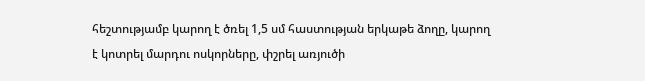հեշտությամբ կարող է ծռել 1,5 սմ հաստության երկաթե ձողը, կարող է կոտրել մարդու ոսկորները, փշրել առյուծի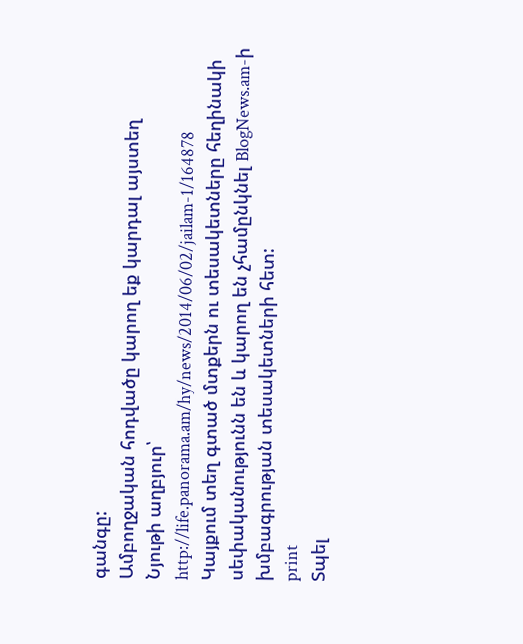գանգը:
Ամբողջական հոդվածը կարող եք կարդալ այստեղ
Նյութի աղբյուր՝ http://life.panorama.am/hy/news/2014/06/02/jailam-1/164878
Կայքում տեղ գտած մտքերն ու տեսակետները հեղինակի սեփականությունն են և կարող են չհամընկնել BlogNews.am-ի խմբագրության տեսակետների հետ:
print
Տպել